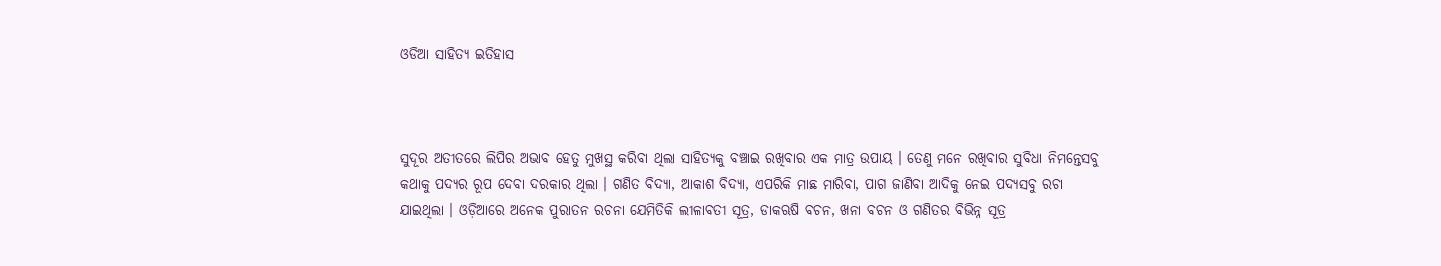ଓଡିଆ ସାହିତ୍ଯ ଇତିହାସ



ସୁଦୂର ଅତୀତରେ ଲିପିର ଅଭାବ ହେତୁ ମୁଖସ୍ଥ କରିବା ଥିଲା ସାହିତ୍ୟକୁ ବଞ୍ଚାଇ ରଖିବାର ଏକ ମାତ୍ର ଉପାୟ । ତେଣୁ ମନେ ରଖିବାର ସୁବିଧା ନିମନ୍ତେସବୁ କଥାକୁ ପଦ୍ୟର ରୂପ ଦେବା ଦରକାର ଥିଲା । ଗଣିତ ବିଦ୍ୟା, ଆକାଶ ବିଦ୍ୟା, ଏପରିକି ମାଛ ମାରିବା, ପାଗ ଜାଣିବା ଆଦିକୁ ନେଇ ପଦ୍ୟସବୁ ରଚା ଯାଇଥିଲା । ଓଡ଼ିଆରେ ଅନେକ ପୁରାତନ ରଚନା ଯେମିତିକି ଲୀଳାବତୀ ସୂତ୍ର, ଡାକଋଷି ବଚନ, ଖନା ବଚନ ଓ ଗଣିତର ବିଭିନ୍ନ ସୂତ୍ର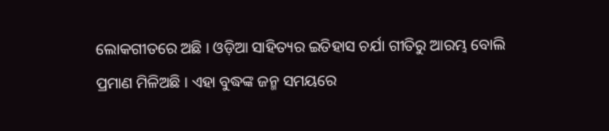ଲୋକଗୀତରେ ଅଛି । ଓଡ଼ିଆ ସାହିତ୍ୟର ଇତିହାସ ଚର୍ଯା ଗୀତିରୁ ଆରମ୍ଭ ବୋଲି ପ୍ରମାଣ ମିଳିଅଛି । ଏହା ବୁଦ୍ଧଙ୍କ ଜନ୍ମ ସମୟରେ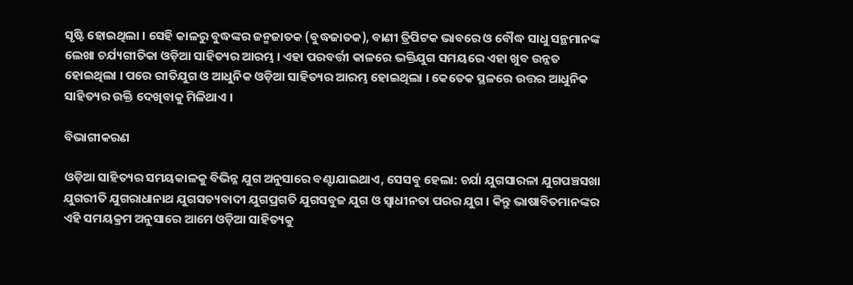ସୃଷ୍ଟି ହୋଇଥିଲା । ସେହି କାଳରୁ ବୁଦ୍ଧଙ୍କର ଜନ୍ମଜାତକ (ବୁଦ୍ଧଜାତକ), ବାଣୀ ତ୍ରିପିଟକ ଭାବରେ ଓ ବୌଦ୍ଧ ସାଧୁ ସନ୍ଥମାନଙ୍କ ଲେଖା ଚର୍ଯ୍ୟଗୀତିକା ଓଡ଼ିଆ ସାହିତ୍ୟର ଆରମ୍ଭ । ଏହା ପରବର୍ତ୍ତୀ କାଳରେ ଭକ୍ତିଯୁଗ ସମୟରେ ଏହା ଖୁବ ଉନ୍ନତ ହୋଇଥିଲା । ପରେ ରୀତିଯୁଗ ଓ ଆଧୁନିକ ଓଡ଼ିଆ ସାହିତ୍ୟର ଆରମ୍ଭ ହୋଇଥିଲା । କେତେକ ସ୍ଥଳରେ ଉତ୍ତର ଆଧୁନିକ ସାହିତ୍ୟର ଉକ୍ତି ଦେଖିବାକୁ ମିଳିଥାଏ ।

ବିଭାଗୀକରଣ

ଓଡ଼ିଆ ସାହିତ୍ୟର ସମୟକାଳକୁ ବିଭିନ୍ନ ଯୁଗ ଅନୁସାରେ ବଣ୍ଟାଯାଇଥାଏ, ସେସବୁ ହେଲା: ଚର୍ଯା ଯୁଗସାରଳା ଯୁଗପଞ୍ଚସଖା ଯୁଗରୀତି ଯୁଗରାଧାନାଥ ଯୁଗସତ୍ୟବାଦୀ ଯୁଗପ୍ରଗତି ଯୁଗସବୁଜ ଯୁଗ ଓ ସ୍ୱାଧୀନତା ପରର ଯୁଗ । କିନ୍ତୁ ଭାଷାବିତମାନଙ୍କର ଏହି ସମୟକ୍ରମ ଅନୁସାରେ ଆମେ ଓଡ଼ିଆ ସାହିତ୍ୟକୁ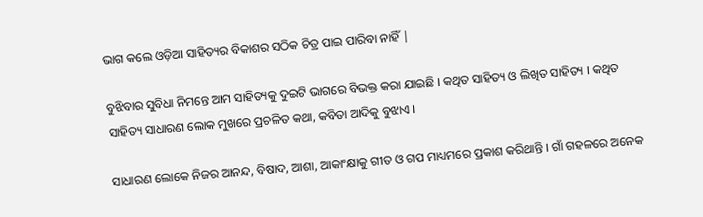ଭାଗ କଲେ ଓଡ଼ିଆ ସାହିତ୍ୟର ବିକାଶର ସଠିକ ଚିତ୍ର ପାଇ ପାରିବା ନାହିଁ |

ବୁଝିବାର ସୁବିଧା ନିମନ୍ତେ ଆମ ସାହିତ୍ୟକୁ ଦୁଇଟି ଭାଗରେ ବିଭକ୍ତ କରା ଯାଇଛି । କଥିତ ସାହିତ୍ୟ ଓ ଲିଖିତ ସାହିତ୍ୟ । କଥିତ ସାହିତ୍ୟ ସାଧାରଣ ଲୋକ ମୁଖରେ ପ୍ରଚଳିତ କଥା, କବିତା ଆଦିକୁ ବୁଝାଏ ।

ସାଧାରଣ ଲୋକେ ନିଜର ଆନନ୍ଦ, ବିଷାଦ, ଆଶା, ଆକାଂକ୍ଷାକୁ ଗୀତ ଓ ଗପ ମାଧ୍ୟମରେ ପ୍ରକାଶ କରିଥାନ୍ତି । ଗାଁ ଗହଳରେ ଅନେକ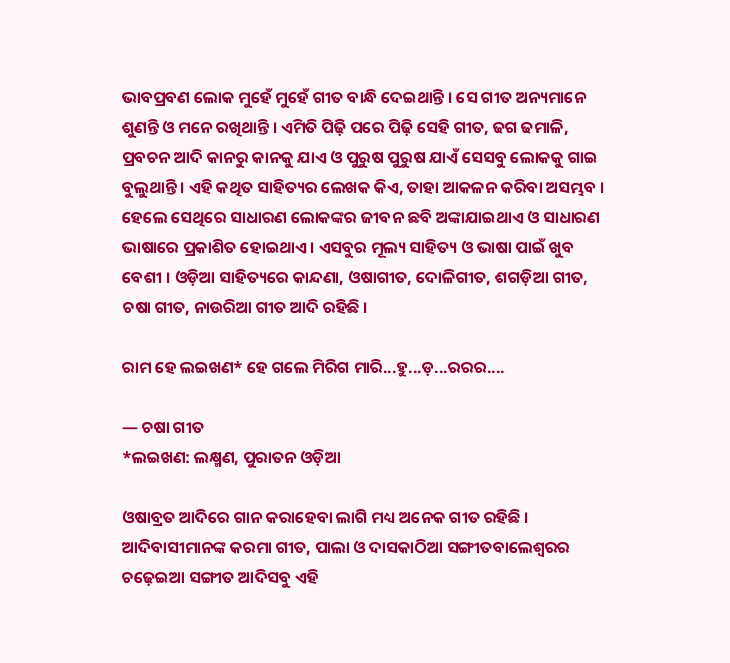ଭାବପ୍ରବଣ ଲୋକ ମୁହେଁ ମୁହେଁ ଗୀତ ବାନ୍ଧି ଦେଇଥାନ୍ତି । ସେ ଗୀତ ଅନ୍ୟମାନେ ଶୁଣନ୍ତି ଓ ମନେ ରଖିଥାନ୍ତି । ଏମିତି ପିଢ଼ି ପରେ ପିଢ଼ି ସେହି ଗୀତ, ଢଗ ଢମାଳି, ପ୍ରବଚନ ଆଦି କାନରୁ କାନକୁ ଯାଏ ଓ ପୁରୁଷ ପୁରୁଷ ଯାଏଁ ସେସବୁ ଲୋକକୁ ଗାଇ ବୁଲୁଥାନ୍ତି । ଏହି କଥିତ ସାହିତ୍ୟର ଲେଖକ କିଏ, ତାହା ଆକଳନ କରିବା ଅସମ୍ଭବ । ହେଲେ ସେଥିରେ ସାଧାରଣ ଲୋକଙ୍କର ଜୀବନ ଛବି ଅଙ୍କାଯାଇଥାଏ ଓ ସାଧାରଣ ଭାଷାରେ ପ୍ରକାଶିତ ହୋଇଥାଏ । ଏସବୁର ମୂଲ୍ୟ ସାହିତ୍ୟ ଓ ଭାଷା ପାଇଁ ଖୁବ ବେଶୀ । ଓଡ଼ିଆ ସାହିତ୍ୟରେ କାନ୍ଦଣା, ଓଷାଗୀତ, ଦୋଳିଗୀତ, ଶଗଡ଼ିଆ ଗୀତ, ଚଷା ଗୀତ, ନାଉରିଆ ଗୀତ ଆଦି ରହିଛି ।

ରାମ ହେ ଲଇଖଣ* ହେ ଗଲେ ମିରିଗ ମାରି...ହୁ...ଡ଼...ରରର....

— ଚଷା ଗୀତ
*ଲଇଖଣ: ଲକ୍ଷ୍ମଣ, ପୁରାତନ ଓଡ଼ିଆ

ଓଷାବ୍ରତ ଆଦିରେ ଗାନ କରାହେବା ଲାଗି ମଧ୍ୟ ଅନେକ ଗୀତ ରହିଛି । ଆଦିବାସୀମାନଙ୍କ କରମା ଗୀତ, ପାଲା ଓ ଦାସକାଠିଆ ସଙ୍ଗୀତବାଲେଶ୍ୱରର ଚଢ଼େଇଆ ସଙ୍ଗୀତ ଆଦିସବୁ ଏହି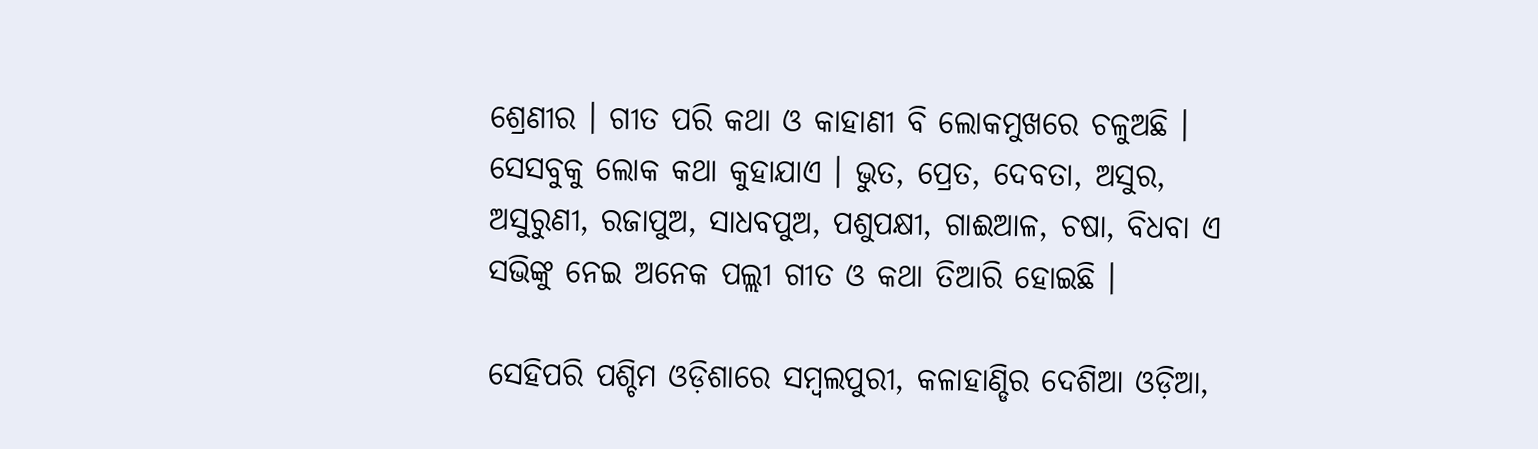ଶ୍ରେଣୀର । ଗୀତ ପରି କଥା ଓ କାହାଣୀ ବି ଲୋକମୁଖରେ ଚଳୁଅଛି । ସେସବୁକୁ ଲୋକ କଥା କୁହାଯାଏ । ଭୁତ, ପ୍ରେତ, ଦେବତା, ଅସୁର, ଅସୁରୁଣୀ, ରଜାପୁଅ, ସାଧବପୁଅ, ପଶୁପକ୍ଷୀ, ଗାଈଆଳ, ଚଷା, ବିଧବା ଏ ସଭିଙ୍କୁ ନେଇ ଅନେକ ପଲ୍ଲୀ ଗୀତ ଓ କଥା ତିଆରି ହୋଇଛି ।

ସେହିପରି ପଶ୍ଚିମ ଓଡ଼ିଶାରେ ସମ୍ବଲପୁରୀ, କଳାହାଣ୍ଡିର ଦେଶିଆ ଓଡ଼ିଆ,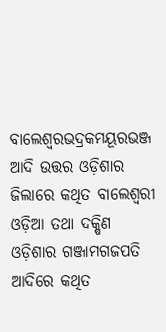ବାଲେଶ୍ୱରଭଦ୍ରକମୟୂରଭଞ୍ଜ ଆଦି ଉତ୍ତର ଓଡ଼ିଶାର ଜିଲାରେ କଥିତ ବାଲେଶ୍ୱରୀ ଓଡ଼ିଆ ତଥା ଦକ୍ଷିଣ ଓଡ଼ିଶାର ଗଞ୍ଜାମଗଜପତି ଆଦିରେ କଥିତ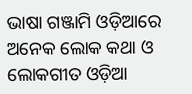ଭାଷା ଗଞ୍ଜାମି ଓଡ଼ିଆରେ ଅନେକ ଲୋକ କଥା ଓ ଲୋକଗୀତ ଓଡ଼ିଆ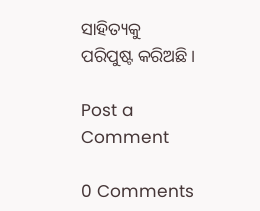ସାହିତ୍ୟକୁ ପରିପୁଷ୍ଟ କରିଅଛି ।

Post a Comment

0 Comments